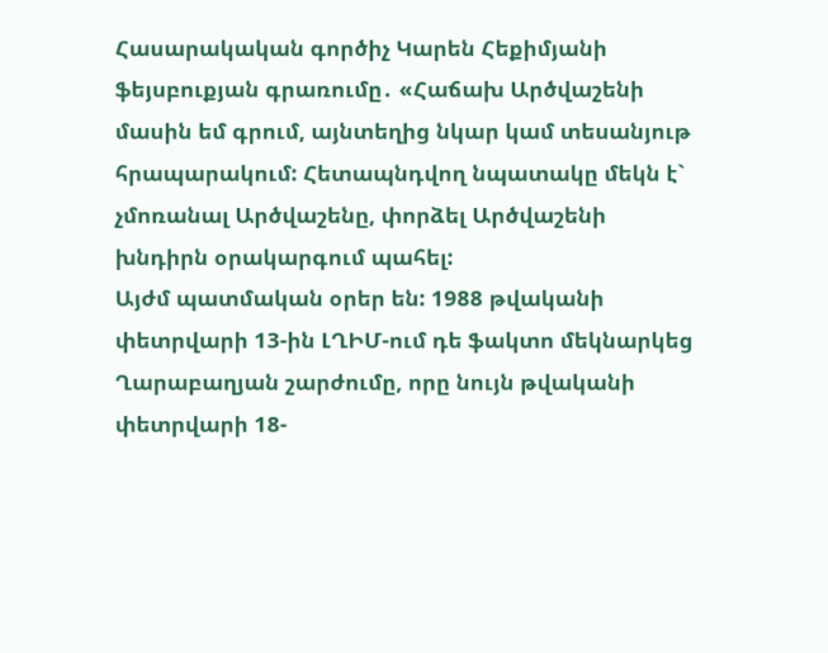Հասարակական գործիչ Կարեն Հեքիմյանի ֆեյսբուքյան գրառումը․ «Հաճախ Արծվաշենի մասին եմ գրում, այնտեղից նկար կամ տեսանյութ հրապարակում: Հետապնդվող նպատակը մեկն է` չմոռանալ Արծվաշենը, փորձել Արծվաշենի խնդիրն օրակարգում պահել:
Այժմ պատմական օրեր են: 1988 թվականի փետրվարի 13-ին ԼՂԻՄ-ում դե ֆակտո մեկնարկեց Ղարաբաղյան շարժումը, որը նույն թվականի փետրվարի 18-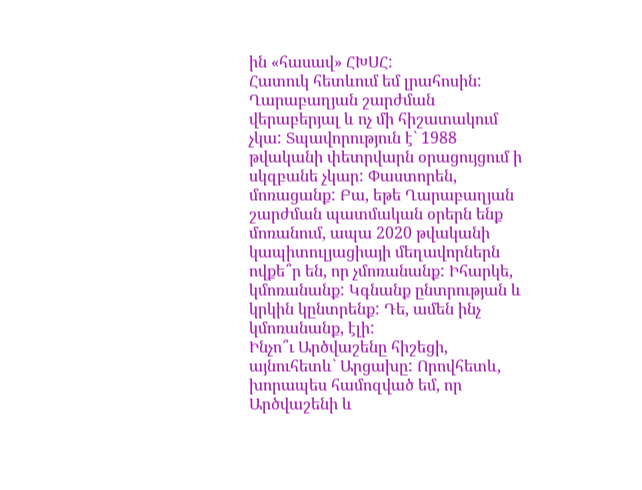ին «հասավ» ՀԽՍՀ:
Հատուկ հետևում եմ լրահոսին: Ղարաբաղյան շարժման վերաբերյալ և ոչ մի հիշատակում չկա: Տպավորություն է` 1988 թվականի փետրվարն օրացույցում ի սկզբանե չկար: Փաստորեն, մոռացանք: Բա, եթե Ղարաբաղյան շարժման պատմական օրերն ենք մոռանում, ապա 2020 թվականի կապիտուլյացիայի մեղավորներն ովքե՞ր են, որ չմոռանանք: Իհարկե, կմոռանանք: Կգնանք ընտրության և կրկին կընտրենք: Դե, ամեն ինչ կմոռանանք, էլի:
Ինչո՞ւ Արծվաշենը հիշեցի, այնուհետև` Արցախը: Որովհետև, խորապես համոզված եմ, որ Արծվաշենի և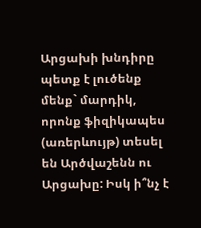Արցախի խնդիրը պետք է լուծենք մենք` մարդիկ, որոնք ֆիզիկապես (առերևույթ) տեսել են Արծվաշենն ու Արցախը: Իսկ ի՞նչ է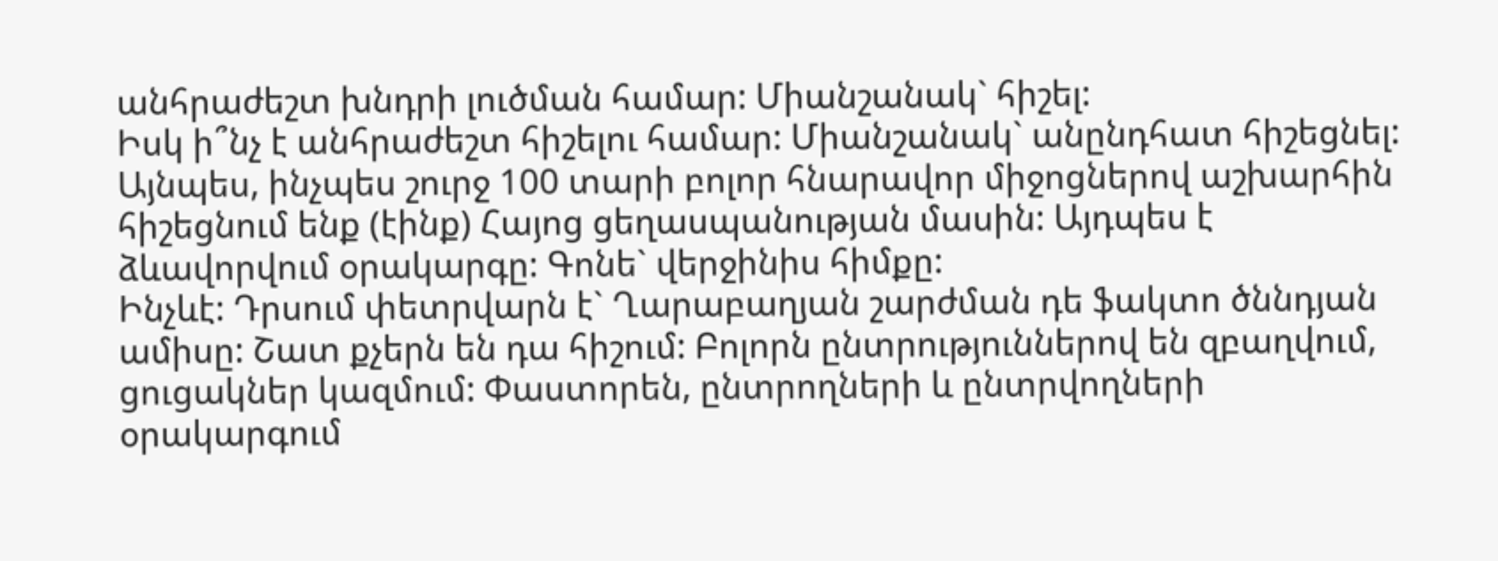անհրաժեշտ խնդրի լուծման համար: Միանշանակ` հիշել:
Իսկ ի՞նչ է անհրաժեշտ հիշելու համար: Միանշանակ` անընդհատ հիշեցնել: Այնպես, ինչպես շուրջ 100 տարի բոլոր հնարավոր միջոցներով աշխարհին հիշեցնում ենք (էինք) Հայոց ցեղասպանության մասին: Այդպես է ձևավորվում օրակարգը: Գոնե` վերջինիս հիմքը:
Ինչևէ: Դրսում փետրվարն է` Ղարաբաղյան շարժման դե ֆակտո ծննդյան ամիսը: Շատ քչերն են դա հիշում: Բոլորն ընտրություններով են զբաղվում, ցուցակներ կազմում: Փաստորեն, ընտրողների և ընտրվողների օրակարգում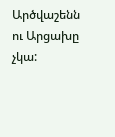Արծվաշենն ու Արցախը չկա: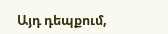Այդ դեպքում,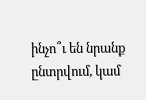ինչո՞ւ են նրանք ընտրվում, կամ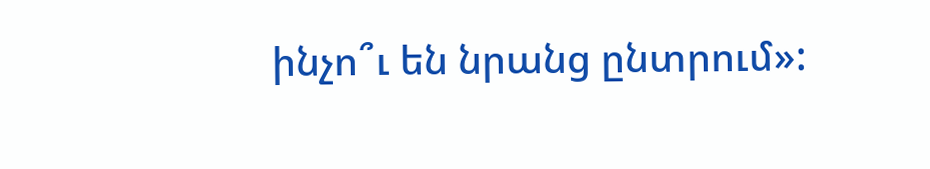ինչո՞ւ են նրանց ընտրում»: